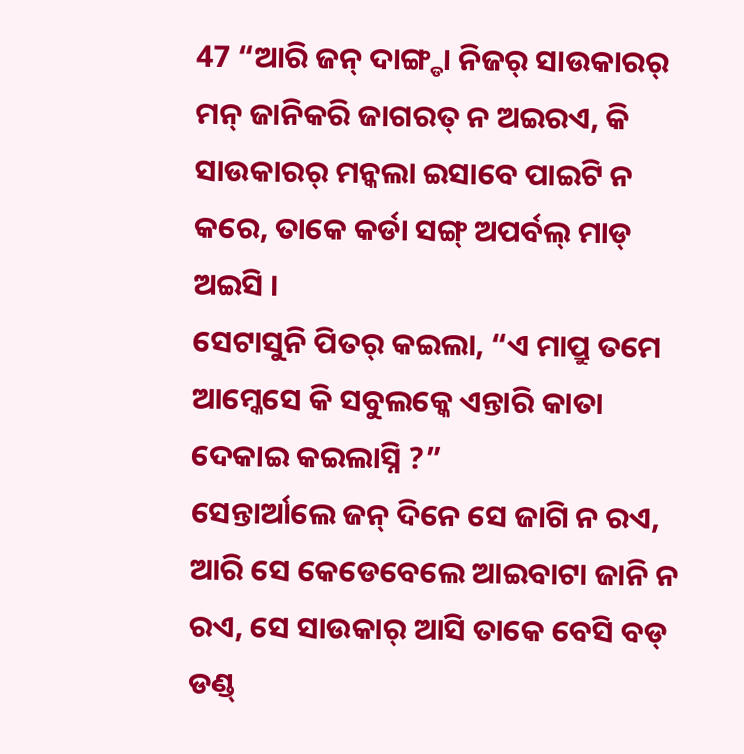47 “ଆରି ଜନ୍ ଦାଙ୍ଗ୍ଡା ନିଜର୍ ସାଉକାରର୍ ମନ୍ ଜାନିକରି ଜାଗରତ୍ ନ ଅଇରଏ, କି ସାଉକାରର୍ ମନ୍କଲା ଇସାବେ ପାଇଟି ନ କରେ, ତାକେ କର୍ଡା ସଙ୍ଗ୍ ଅପର୍ବଲ୍ ମାଡ୍ ଅଇସି ।
ସେଟାସୁନି ପିତର୍ କଇଲା, “ଏ ମାପ୍ରୁ ତମେ ଆମ୍କେସେ କି ସବୁଲକ୍କେ ଏନ୍ତାରି କାତା ଦେକାଇ କଇଲାସ୍ନି ?”
ସେନ୍ତାର୍ଆଲେ ଜନ୍ ଦିନେ ସେ ଜାଗି ନ ରଏ, ଆରି ସେ କେଡେବେଲେ ଆଇବାଟା ଜାନି ନ ରଏ, ସେ ସାଉକାର୍ ଆସି ତାକେ ବେସି ବଡ୍ ଡଣ୍ଡ୍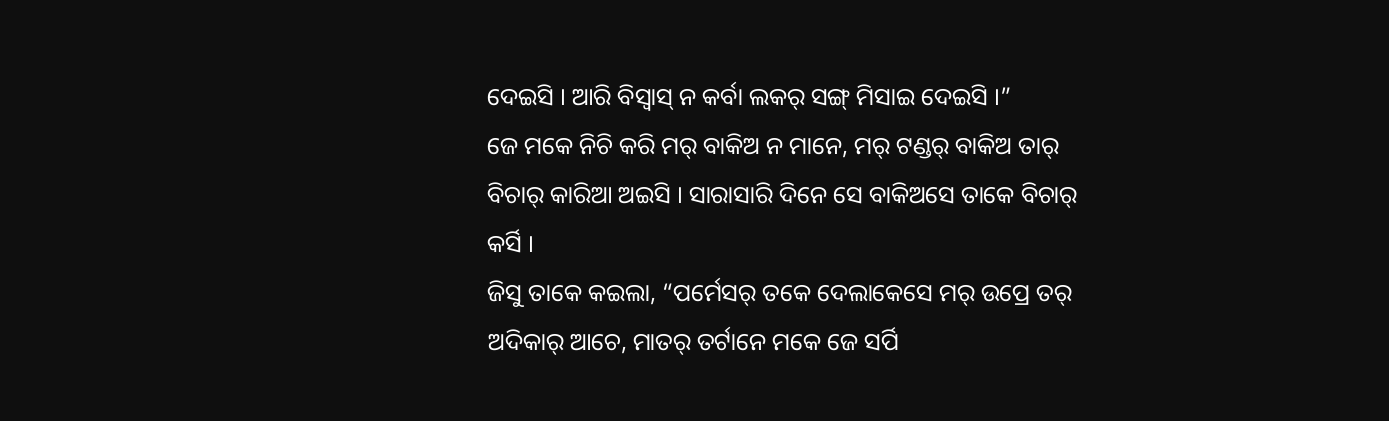ଦେଇସି । ଆରି ବିସ୍ବାସ୍ ନ କର୍ବା ଲକର୍ ସଙ୍ଗ୍ ମିସାଇ ଦେଇସି ।”
ଜେ ମକେ ନିଚି କରି ମର୍ ବାକିଅ ନ ମାନେ, ମର୍ ଟଣ୍ଡର୍ ବାକିଅ ତାର୍ ବିଚାର୍ କାରିଆ ଅଇସି । ସାରାସାରି ଦିନେ ସେ ବାକିଅସେ ତାକେ ବିଚାର୍ କର୍ସି ।
ଜିସୁ ତାକେ କଇଲା, “ପର୍ମେସର୍ ତକେ ଦେଲାକେସେ ମର୍ ଉପ୍ରେ ତର୍ ଅଦିକାର୍ ଆଚେ, ମାତର୍ ତର୍ଟାନେ ମକେ ଜେ ସର୍ପି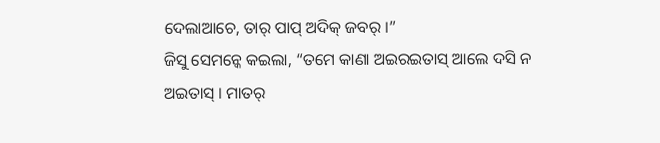ଦେଲାଆଚେ, ତାର୍ ପାପ୍ ଅଦିକ୍ ଜବର୍ ।”
ଜିସୁ ସେମନ୍କେ କଇଲା, “ତମେ କାଣା ଅଇରଇତାସ୍ ଆଲେ ଦସି ନ ଅଇତାସ୍ । ମାତର୍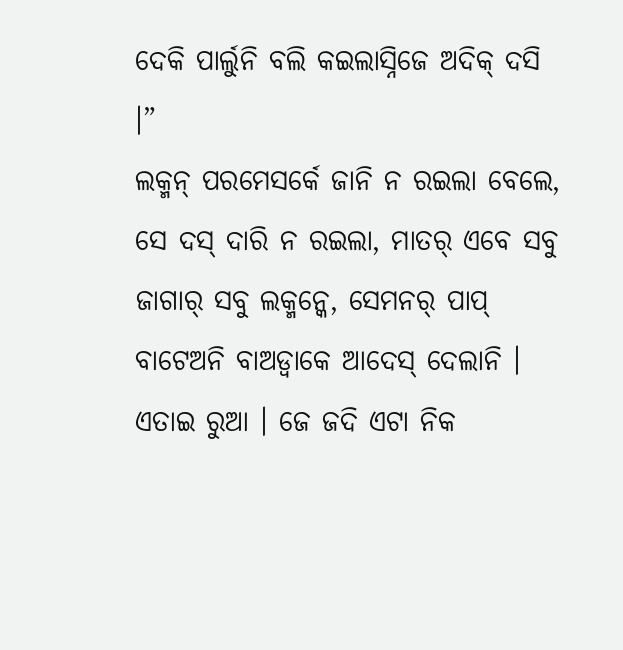ଦେକି ପାର୍ଲୁନି ବଲି କଇଲାସ୍ନିଜେ ଅଦିକ୍ ଦସି ।”
ଲକ୍ମନ୍ ପରମେସର୍କେ ଜାନି ନ ରଇଲା ବେଲେ, ସେ ଦସ୍ ଦାରି ନ ରଇଲା, ମାତର୍ ଏବେ ସବୁ ଜାଗାର୍ ସବୁ ଲକ୍ମନ୍କେ, ସେମନର୍ ପାପ୍ ବାଟେଅନି ବାଅଡ୍ବାକେ ଆଦେସ୍ ଦେଲାନି ।
ଏତାଇ ରୁଆ । ଜେ ଜଦି ଏଟା ନିକ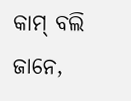କାମ୍ ବଲି ଜାନେ,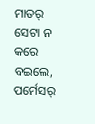ମାତର୍ ସେଟା ନ କରେ ବଇଲେ, ପର୍ମେସର୍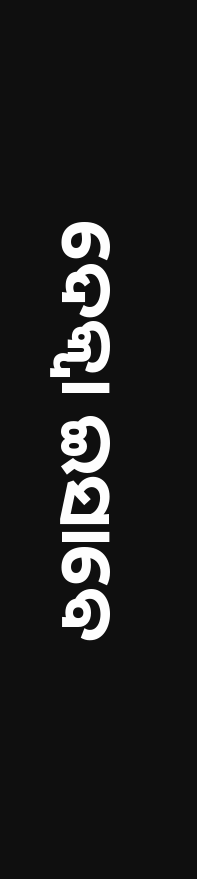ଦେକ୍ବା ଇସାବେ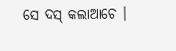ସେ ଦସ୍ କଲାଆଚେ ।